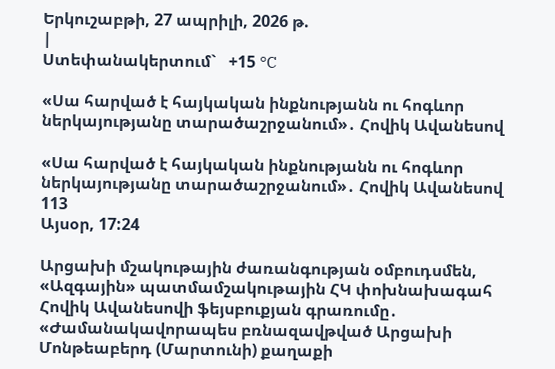Երկուշաբթի, 27 ապրիլի, 2026 թ.
|
Ստեփանակերտում`   +15 °C

«Սա հարված է հայկական ինքնությանն ու հոգևոր ներկայությանը տարածաշրջանում»․ Հովիկ Ավանեսով

«Սա հարված է հայկական ինքնությանն ու հոգևոր ներկայությանը տարածաշրջանում»․ Հովիկ Ավանեսով
113
Այսօր, 17:24

Արցախի մշակութային ժառանգության օմբուդսմեն, «Ազգային» պատմամշակութային ՀԿ փոխնախագահ Հովիկ Ավանեսովի ֆեյսբուքյան գրառումը․ «Ժամանակավորապես բռնազավթված Արցախի Մոնթեաբերդ (Մարտունի) քաղաքի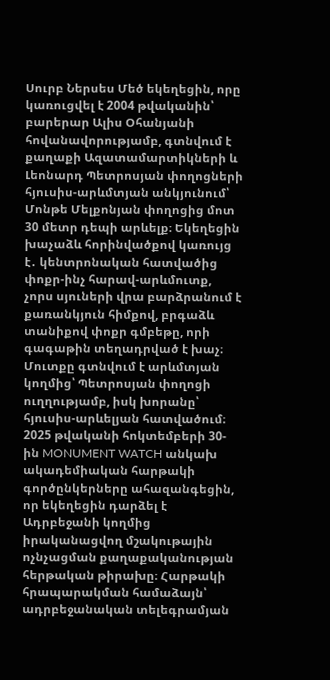Սուրբ Ներսես Մեծ եկեղեցին, որը կառուցվել է 2004 թվականին՝ բարերար Ալիս Օհանյանի հովանավորությամբ, գտնվում է քաղաքի Ազատամարտիկների և Լեոնարդ Պետրոսյան փողոցների հյուսիս-արևմտյան անկյունում՝ Մոնթե Մելքոնյան փողոցից մոտ 30 մետր դեպի արևելք։ Եկեղեցին խաչաձև հորինվածքով կառույց է․ կենտրոնական հատվածից փոքր-ինչ հարավ-արևմուտք, չորս սյուների վրա բարձրանում է քառանկյուն հիմքով, բրգաձև տանիքով փոքր գմբեթը, որի գագաթին տեղադրված է խաչ։
Մուտքը գտնվում է արևմտյան կողմից՝ Պետրոսյան փողոցի ուղղությամբ, իսկ խորանը՝ հյուսիս-արևելյան հատվածում։
2025 թվականի հոկտեմբերի 30-ին MONUMENT WATCH անկախ ակադեմիական հարթակի գործընկերները ահազանգեցին, որ եկեղեցին դարձել է Ադրբեջանի կողմից իրականացվող մշակութային ոչնչացման քաղաքականության հերթական թիրախը։ Հարթակի հրապարակման համաձայն՝ ադրբեջանական տելեգրամյան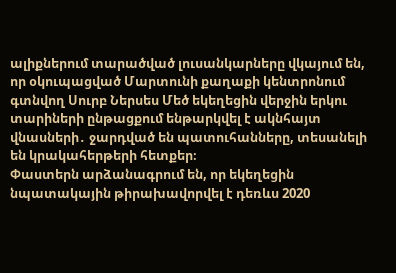ալիքներում տարածված լուսանկարները վկայում են, որ օկուպացված Մարտունի քաղաքի կենտրոնում գտնվող Սուրբ Ներսես Մեծ եկեղեցին վերջին երկու տարիների ընթացքում ենթարկվել է ակնհայտ վնասների․ ջարդված են պատուհանները, տեսանելի են կրակահերթերի հետքեր։
Փաստերն արձանագրում են, որ եկեղեցին նպատակային թիրախավորվել է դեռևս 2020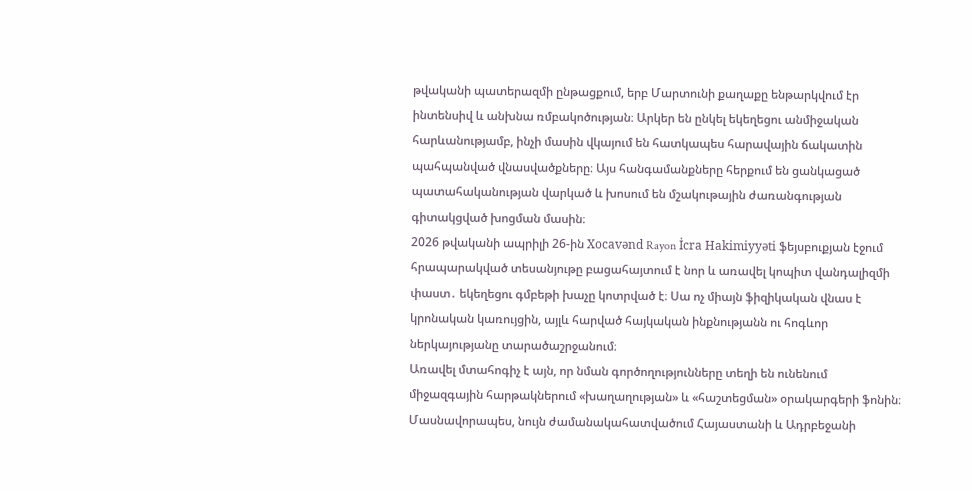թվականի պատերազմի ընթացքում, երբ Մարտունի քաղաքը ենթարկվում էր ինտենսիվ և անխնա ռմբակոծության։ Արկեր են ընկել եկեղեցու անմիջական հարևանությամբ, ինչի մասին վկայում են հատկապես հարավային ճակատին պահպանված վնասվածքները։ Այս հանգամանքները հերքում են ցանկացած պատահականության վարկած և խոսում են մշակութային ժառանգության գիտակցված խոցման մասին։
2026 թվականի ապրիլի 26-ին Xocavənd Rayon İcra Hakimiyyəti ֆեյսբուքյան էջում հրապարակված տեսանյութը բացահայտում է նոր և առավել կոպիտ վանդալիզմի փաստ․ եկեղեցու գմբեթի խաչը կոտրված է։ Սա ոչ միայն ֆիզիկական վնաս է կրոնական կառույցին, այլև հարված հայկական ինքնությանն ու հոգևոր ներկայությանը տարածաշրջանում։
Առավել մտահոգիչ է այն, որ նման գործողությունները տեղի են ունենում միջազգային հարթակներում «խաղաղության» և «հաշտեցման» օրակարգերի ֆոնին։ Մասնավորապես, նույն ժամանակահատվածում Հայաստանի և Ադրբեջանի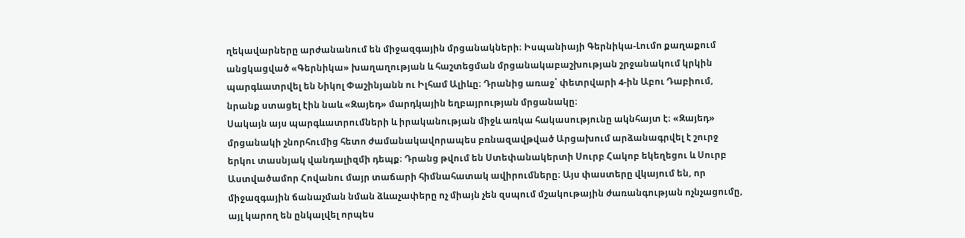ղեկավարները արժանանում են միջազգային մրցանակների։ Իսպանիայի Գերնիկա-Լումո քաղաքում անցկացված «Գերնիկա» խաղաղության և հաշտեցման մրցանակաբաշխության շրջանակում կրկին պարգևատրվել են Նիկոլ Փաշինյանն ու Իլհամ Ալիևը։ Դրանից առաջ՝ փետրվարի 4-ին Աբու Դաբիում, նրանք ստացել էին նաև «Զայեդ» մարդկային եղբայրության մրցանակը։
Սակայն այս պարգևատրումների և իրականության միջև առկա հակասությունը ակնհայտ է։ «Զայեդ» մրցանակի շնորհումից հետո ժամանակավորապես բռնազավթված Արցախում արձանագրվել է շուրջ երկու տասնյակ վանդալիզմի դեպք։ Դրանց թվում են Ստեփանակերտի Սուրբ Հակոբ եկեղեցու և Սուրբ Աստվածամոր Հովանու մայր տաճարի հիմնահատակ ավիրումները։ Այս փաստերը վկայում են, որ միջազգային ճանաչման նման ձևաչափերը ոչ միայն չեն զսպում մշակութային ժառանգության ոչնչացումը, այլ կարող են ընկալվել որպես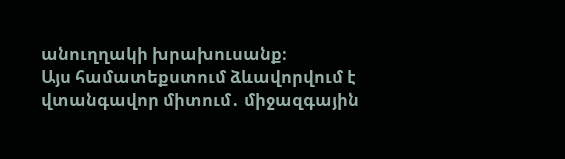անուղղակի խրախուսանք։
Այս համատեքստում ձևավորվում է վտանգավոր միտում․ միջազգային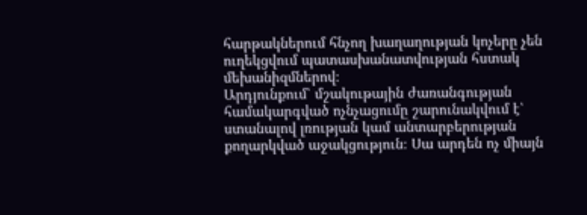հարթակներում հնչող խաղաղության կոչերը չեն ուղեկցվում պատասխանատվության հստակ մեխանիզմներով։
Արդյունքում՝ մշակութային ժառանգության համակարգված ոչնչացումը շարունակվում է՝ ստանալով լռության կամ անտարբերության քողարկված աջակցություն։ Սա արդեն ոչ միայն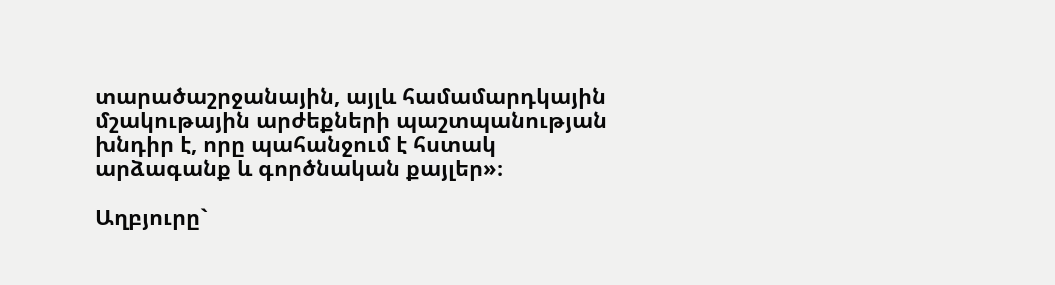տարածաշրջանային, այլև համամարդկային մշակութային արժեքների պաշտպանության խնդիր է, որը պահանջում է հստակ արձագանք և գործնական քայլեր»։

Աղբյուրը`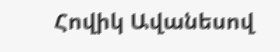Հովիկ Ավանեսով